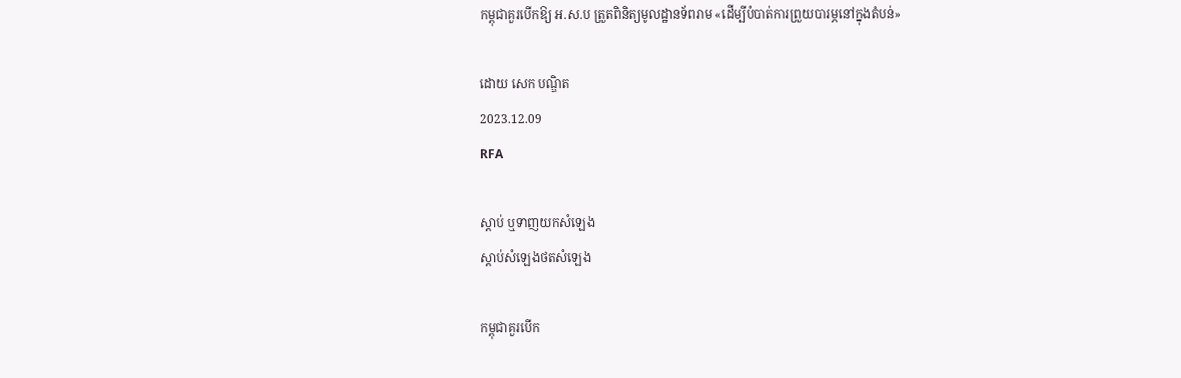កម្ពុជាគួរបើកឱ្យ អ.ស.ប ត្រួតពិនិត្យមូលដ្ឋានទ័ពរាម «ដើម្បីបំបាត់ការព្រួយបារម្ភនៅក្នុងតំបន់»

ដោយ សេក បណ្ឌិត
2023.12.09
RFA

ស្ដាប់ ឬទាញយកសំឡេង
ស្តាប់សំឡេងថតសំឡេង

កម្ពុជាគួរបើក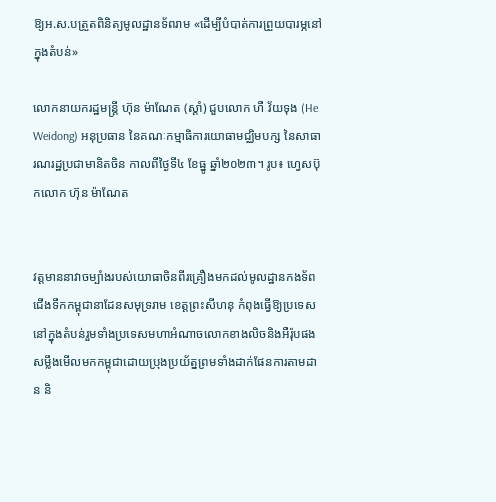ឱ្យអ.ស.បត្រួតពិនិត្យមូលដ្ឋានទ័ពរាម «ដើម្បីបំបាត់ការព្រួយបារម្ភនៅក្នុងតំបន់»

លោកនាយករដ្ឋមន្ត្រី ហ៊ុន ម៉ាណែត (ស្ដាំ) ជួបលោក ហឺ វ័យទុង (He Weidong) អនុប្រធាន នៃគណៈកម្មាធិការយោធាមជ្ឈិមបក្ស នៃសាធារណរដ្ឋប្រជាមានិតចិន កាលពីថ្ងៃទី៤ ខែធ្នូ ឆ្នាំ២០២៣។ រូប៖ ហ្វេសប៊ុកលោក ហ៊ុន ម៉ាណែត


វត្តមាននាវាចម្បាំងរបស់យោធាចិនពីរគ្រឿងមកដល់មូលដ្ឋានកងទ័ពជើងទឹកកម្ពុជានាដែនសមុទ្ររាម ខេត្តព្រះសីហនុ កំពុងធ្វើឱ្យប្រទេសនៅក្នុងតំបន់រួមទាំងប្រទេសមហាអំណាចលោកខាងលិចនិងអឺរ៉ុបផង សម្លឹងមើលមកកម្ពុជាដោយប្រុងប្រយ័ត្នព្រមទាំងដាក់ផែនការតាមដាន និ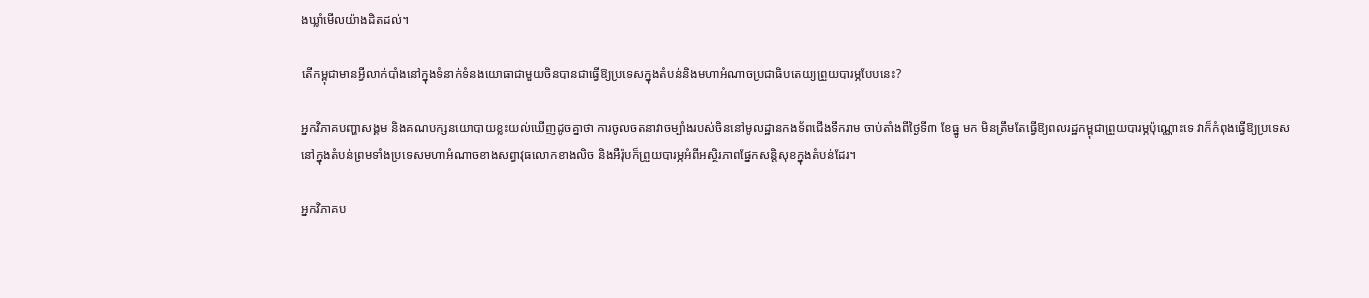ងឃ្លាំមើលយ៉ាងដិតដល់។

តើកម្ពុជាមានអ្វីលាក់បាំងនៅក្នុងទំនាក់ទំនងយោធាជាមួយចិនបានជាធ្វើឱ្យប្រទេសក្នុងតំបន់និងមហាអំណាចប្រជាធិបតេយ្យព្រួយបារម្ភបែបនេះ?

អ្នកវិភាគបញ្ហាសង្គម និងគណបក្សនយោបាយខ្លះយល់ឃើញដូចគ្នាថា ការចូលចតនាវាចម្បាំងរបស់ចិននៅមូលដ្ឋានកងទ័ពជើងទឹករាម ចាប់តាំងពីថ្ងៃទី៣ ខែធ្នូ មក មិនត្រឹមតែធ្វើឱ្យពលរដ្ឋកម្ពុជាព្រួយបារម្ភប៉ុណ្ណោះទេ វាក៏កំពុងធ្វើឱ្យប្រទេសនៅក្នុងតំបន់ព្រមទាំងប្រទេសមហាអំណាចខាងសព្វាវុធលោកខាងលិច និងអឺរ៉ុបក៏ព្រួយបារម្ភអំពីអស្ថិរភាពផ្នែកសន្តិសុខក្នុងតំបន់ដែរ។

អ្នកវិភាគប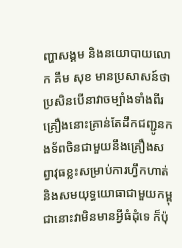ញ្ហាសង្គម និងនយោបាយលោក គឹម សុខ មានប្រសាសន៍ថា ប្រសិនបើនាវាចម្បាំងទាំងពីរគ្រឿងនោះគ្រាន់តែដឹកជញ្ជូនកងទ័ពចិនជាមួយនឹងគ្រឿងសព្វាវុធខ្លះសម្រាប់ការហ្វឹកហាត់និងសមយុទ្ធយោធាជាមួយកម្ពុជានោះវាមិនមានអ្វីធំដុំទេ ក៏ប៉ុ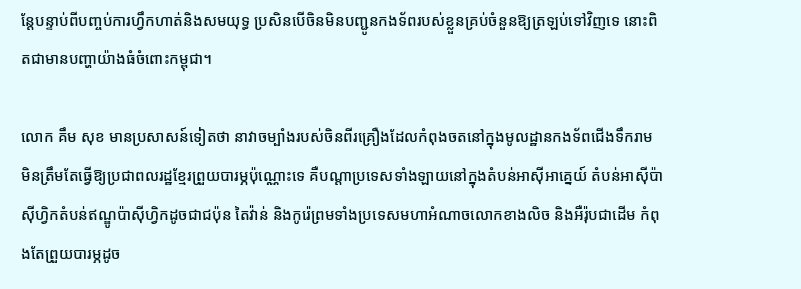ន្តែបន្ទាប់ពីបញ្ចប់ការហ្វឹកហាត់និងសមយុទ្ធ ប្រសិនបើចិនមិនបញ្ជូនកងទ័ពរបស់ខ្លួនគ្រប់ចំនួនឱ្យត្រឡប់ទៅវិញទេ នោះពិតជាមានបញ្ហាយ៉ាងធំចំពោះកម្ពុជា។

លោក គឹម សុខ មានប្រសាសន៍ទៀតថា នាវាចម្បាំងរបស់ចិនពីរគ្រឿងដែលកំពុងចតនៅក្នុងមូលដ្ឋានកងទ័ពជើងទឹករាម មិនត្រឹមតែធ្វើឱ្យប្រជាពលរដ្ឋខ្មែរព្រួយបារម្ភប៉ុណ្ណោះទេ គឺបណ្ដាប្រទេសទាំងឡាយនៅក្នុងតំបន់អាស៊ីអាគ្នេយ៍ តំបន់អាស៊ីប៉ាស៊ីហ្វិកតំបន់ឥណ្ឌូប៉ាស៊ីហ្វិកដូចជាជប៉ុន តៃវ៉ាន់ និងកូរ៉េព្រមទាំងប្រទេសមហាអំណាចលោកខាងលិច និងអឺរ៉ុបជាដើម កំពុងតែព្រួយបារម្ភដូច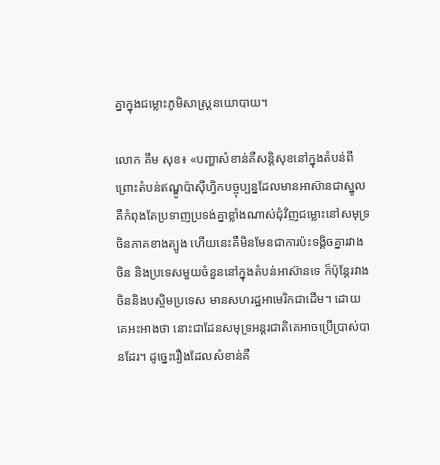គ្នាក្នុងជម្លោះភូមិសាស្ត្រនយោបាយ។

លោក គឹម សុខ៖ «បញ្ហាសំខាន់គឺសន្តិសុខនៅក្នុងតំបន់ពីព្រោះតំបន់ឥណ្ឌូប៉ាស៊ីហ្វិកបច្ចុប្បន្នដែលមានអាស៊ានជាស្នូល គឺកំពុងតែប្រទាញប្រទង់គ្នាខ្លាំងណាស់ជុំវិញជម្លោះនៅសមុទ្រចិនភាគខាងត្បូង ហើយនេះគឺមិនមែនជាការប៉ះទង្គិចគ្នារវាងចិន និងប្រទេសមួយចំនួននៅក្នុងតំបន់អាស៊ានទេ ក៏ប៉ុន្តែរវាងចិននិងបស្ចិមប្រទេស មានសហរដ្ឋអាមេរិកជាដើម។ ដោយគេអះអាងថា នោះជាដែនសមុទ្រអន្តរជាតិគេអាចប្រើប្រាស់បានដែរ។ ដូច្នេះរឿងដែលសំខាន់គឺ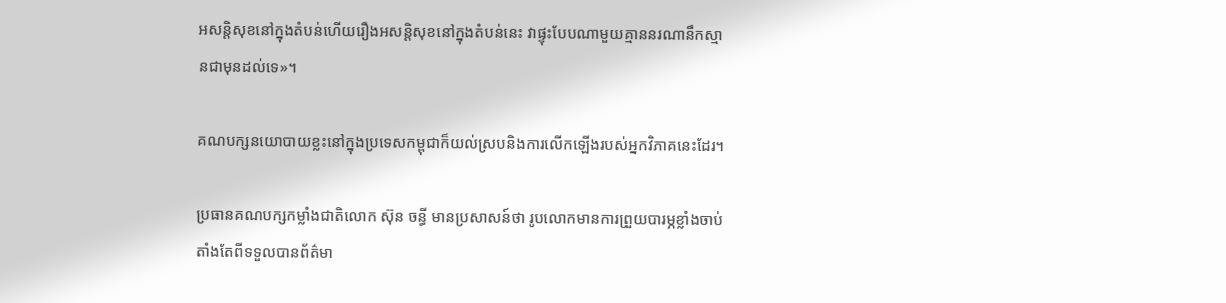អសន្តិសុខនៅក្នុងតំបន់ហើយរឿងអសន្តិសុខនៅក្នុងតំបន់នេះ វាផ្ទុះបែបណាមួយគ្មាននរណានឹកស្មានជាមុនដល់ទេ»។

គណបក្សនយោបាយខ្លះនៅក្នុងប្រទេសកម្ពុជាក៏យល់ស្របនិងការលើកឡើងរបស់អ្នកវិភាគនេះដែរ។

ប្រធានគណបក្សកម្លាំងជាតិលោក ស៊ុន ចន្ធី មានប្រសាសន៍ថា រូបលោកមានការព្រួយបារម្ភខ្លាំងចាប់តាំងតែពីទទួលបានព័ត៌មា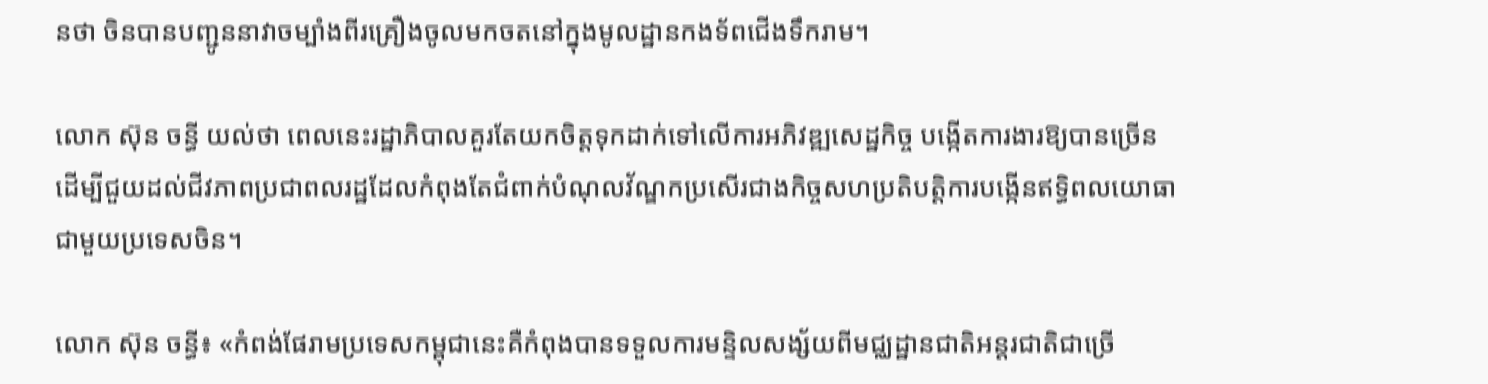នថា ចិនបានបញ្ជូននាវាចម្បាំងពីរគ្រឿងចូលមកចតនៅក្នុងមូលដ្ឋានកងទ័ពជើងទឹករាម។

លោក ស៊ុន ចន្ធី យល់ថា ពេលនេះរដ្ឋាភិបាលគួរតែយកចិត្តទុកដាក់ទៅលើការអភិវឌ្ឍសេដ្ឋកិច្ច បង្កើតការងារឱ្យបានច្រើន ដើម្បីជួយដល់ជីវភាពប្រជាពលរដ្ឋដែលកំពុងតែជំពាក់បំណុលវ័ណ្ឌកប្រសើរជាងកិច្ចសហប្រតិបត្តិការបង្កើនឥទ្ធិពលយោធាជាមួយប្រទេសចិន។

លោក ស៊ុន ចន្ធី៖ «កំពង់ផែរាមប្រទេសកម្ពុជានេះគឺកំពុងបានទទួលការមន្ទិលសង្ស័យពីមជ្ឈដ្ឋានជាតិអន្តរជាតិជាច្រើ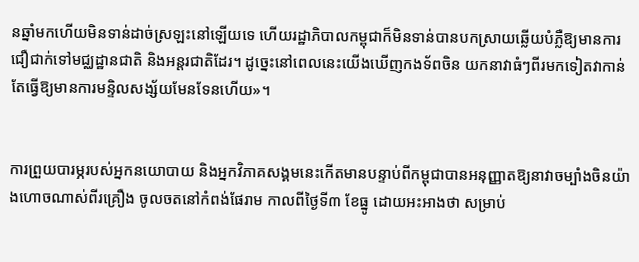នឆ្នាំមកហើយមិនទាន់ដាច់ស្រឡះនៅឡើយទេ ហើយរដ្ឋាភិបាលកម្ពុជាក៏មិនទាន់បានបកស្រាយឆ្លើយបំភ្លឺឱ្យមានការជឿជាក់ទៅមជ្ឈដ្ឋានជាតិ និងអន្តរជាតិដែរ។ ដូច្នេះនៅពេលនេះយើងឃើញកងទ័ពចិន យកនាវាធំៗពីរមកទៀតវាកាន់តែធ្វើឱ្យមានការមន្ទិលសង្ស័យមែនទែនហើយ»។


ការព្រួយបារម្ភរបស់អ្នកនយោបាយ និងអ្នកវិភាគសង្គមនេះកើតមានបន្ទាប់ពីកម្ពុជាបានអនុញ្ញាតឱ្យនាវាចម្បាំងចិនយ៉ាងហោចណាស់ពីរគ្រឿង ចូលចតនៅកំពង់ផែរាម កាលពីថ្ងៃទី៣ ខែធ្នូ ដោយអះអាងថា សម្រាប់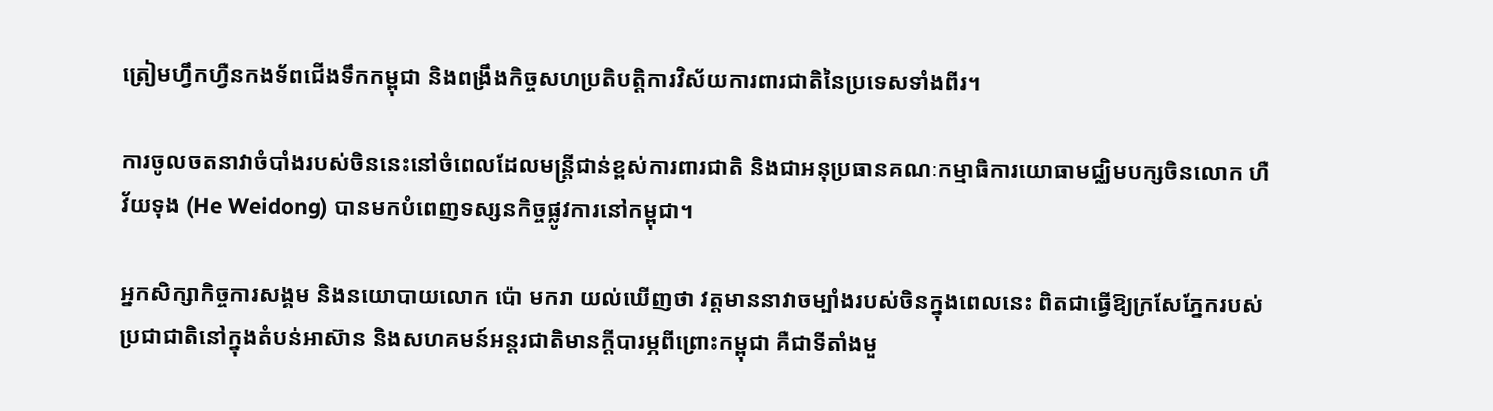ត្រៀមហ្វឹកហ្វឺនកងទ័ពជើងទឹកកម្ពុជា និងពង្រឹងកិច្ចសហប្រតិបត្តិការវិស័យការពារជាតិនៃប្រទេសទាំងពីរ។

ការចូលចតនាវាចំបាំងរបស់ចិននេះនៅចំពេលដែលមន្ត្រីជាន់ខ្ពស់ការពារជាតិ និងជាអនុប្រធានគណៈកម្មាធិការយោធាមជ្ឈិមបក្សចិនលោក ហឺ វ័យទុង (He Weidong) បានមកបំពេញទស្សនកិច្ចផ្លូវការនៅកម្ពុជា។

អ្នកសិក្សាកិច្ចការសង្គម និងនយោបាយលោក ប៉ោ មករា យល់ឃើញថា វត្តមាននាវាចម្បាំងរបស់ចិនក្នុងពេលនេះ ពិតជាធ្វើឱ្យក្រសែភ្នែករបស់ប្រជាជាតិនៅក្នុងតំបន់អាស៊ាន និងសហគមន៍អន្តរជាតិមានក្តីបារម្ភពីព្រោះកម្ពុជា គឺជាទីតាំងមួ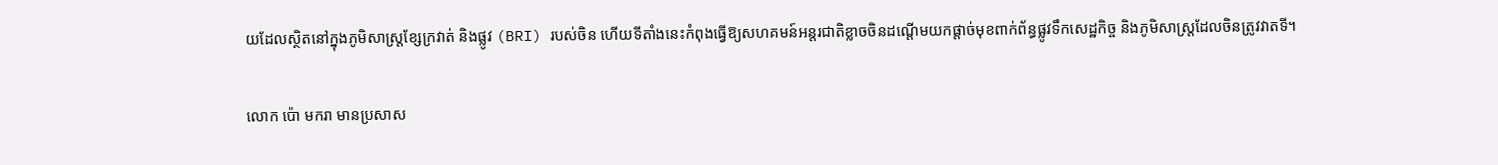យដែលស្ថិតនៅក្នុងភូមិសាស្ត្រខ្សែក្រវាត់ និងផ្លូវ (BRI) របស់ចិន ហើយទីតាំងនេះកំពុងធ្វើឱ្យសហគមន៍អន្តរជាតិខ្លាចចិនដណ្ដើមយកផ្ដាច់មុខពាក់ព័ន្ធផ្លូវទឹកសេដ្ឋកិច្ច និងភូមិសាស្ត្រដែលចិនត្រូវវាតទី។

លោក ប៉ោ មករា មានប្រសាស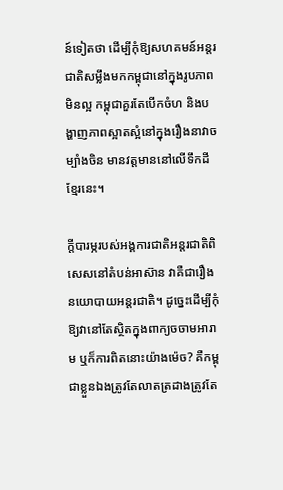ន៍ទៀតថា ដើម្បីកុំឱ្យសហគមន៍អន្តរជាតិសម្លឹងមកកម្ពុជានៅក្នុងរូបភាពមិនល្អ កម្ពុជាគួរតែបើកចំហ និងបង្ហាញភាពស្អាតស្អំនៅក្នុងរឿងនាវាចម្បាំងចិន មានវត្តមាននៅលើទឹកដីខ្មែរនេះ។

ក្តីបារម្ភរបស់អង្គការជាតិអន្តរជាតិពិសេសនៅតំបន់អាស៊ាន វាគឺជារឿងនយោបាយអន្តរជាតិ។ ដូច្នេះដើម្បីកុំឱ្យវានៅតែស្ថិតក្នុងពាក្យចចាមអារាម ឬក៏ការពិតនោះយ៉ាងម៉េច? គឺកម្ពុជាខ្លួនឯងត្រូវតែលាតត្រដាងត្រូវតែ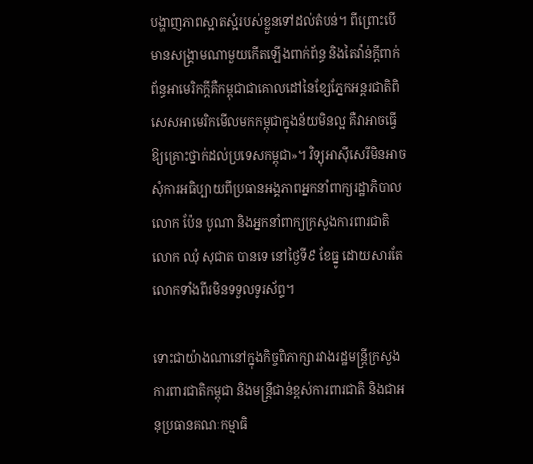បង្ហាញភាពស្អាតស្អំរបស់ខ្លួនទៅដល់តំបន់។ ពីព្រោះបើមានសង្គ្រាមណាមួយកើតឡើងពាក់ព័ន្ធ និងតៃវ៉ាន់ក្តីពាក់ព័ន្ធអាមេរិកក្តីគឺកម្ពុជាជាគោលដៅនៃខ្សែភ្នែកអន្តរជាតិពិសេសអាមេរិកមើលមកកម្ពុជាក្នុងន័យមិនល្អ គឺវាអាចធ្វើឱ្យគ្រោះថ្នាក់ដល់ប្រទេសកម្ពុជា»។ វិទ្យុអាស៊ីសេរីមិនអាចសុំការអធិប្បាយពីប្រធានអង្គភាពអ្នកនាំពាក្យរដ្ឋាភិបាលលោក ប៉ែន បូណា និងអ្នកនាំពាក្យក្រសួងការពារជាតិលោក ឈុំ សុជាត បានទេ នៅថ្ងៃទី៩ ខែធ្នូ ដោយសារតែលោកទាំងពីរមិនទទួលទូរស័ព្ទ។

ទោះជាយ៉ាងណានៅក្នុងកិច្ចពិភាក្សារវាងរដ្ឋមន្ត្រីក្រសួងការពារជាតិកម្ពុជា និងមន្ត្រីជាន់ខ្ពស់ការពារជាតិ និងជាអនុប្រធានគណៈកម្មាធិ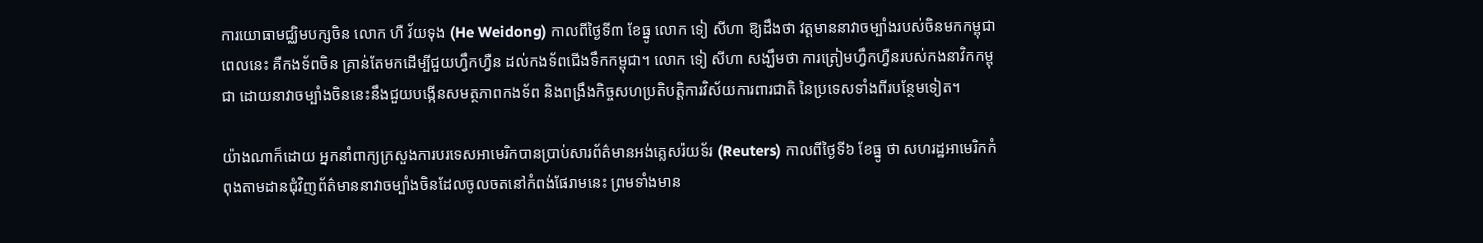ការយោធាមជ្ឈិមបក្សចិន លោក ហឺ វ័យទុង (He Weidong) កាលពីថ្ងៃទី៣ ខែធ្នូ លោក ទៀ សីហា ឱ្យដឹងថា វត្តមាននាវាចម្បាំងរបស់ចិនមកកម្ពុជាពេលនេះ គឺកងទ័ពចិន គ្រាន់តែមកដើម្បីជួយហ្វឹកហ្វឺន ដល់កងទ័ពជើងទឹកកម្ពុជា។ លោក ទៀ សីហា សង្ឃឹមថា ការត្រៀមហ្វឹកហ្វឺនរបស់កងនាវិកកម្ពុជា ដោយនាវាចម្បាំងចិននេះនឹងជួយបង្កើនសមត្ថភាពកងទ័ព និងពង្រឹងកិច្ចសហប្រតិបត្តិការវិស័យការពារជាតិ នៃប្រទេសទាំងពីរបន្ថែមទៀត។

យ៉ាងណាក៏ដោយ អ្នកនាំពាក្យក្រសួងការបរទេសអាមេរិកបានប្រាប់សារព័ត៌មានអង់គ្លេសរ៉យទ័រ (Reuters) កាលពីថ្ងៃទី៦ ខែធ្នូ ថា សហរដ្ឋអាមេរិកកំពុងតាមដានជុំវិញព័ត៌មាននាវាចម្បាំងចិនដែលចូលចតនៅកំពង់ផែរាមនេះ ព្រមទាំងមាន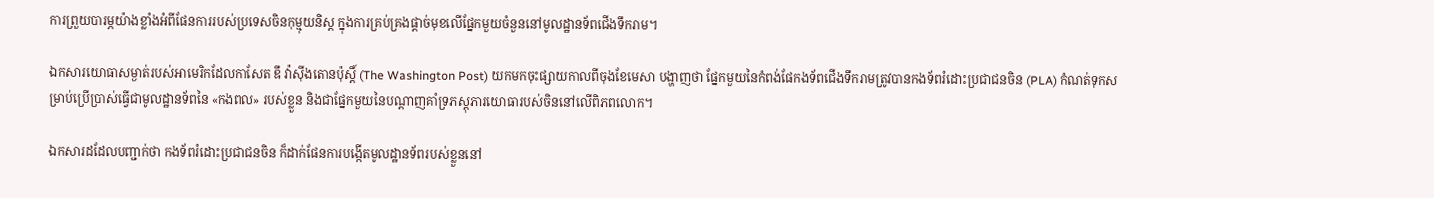ការព្រួយបារម្ភយ៉ាងខ្លាំងអំពីផែនការរបស់ប្រទេសចិនកុម្មុយនិស្ត ក្នុងការគ្រប់គ្រងផ្ដាច់មុខលើផ្នែកមួយចំនួននៅមូលដ្ឋានទ័ពជើងទឹករាម។

ឯកសារយោធាសម្ងាត់របស់អាមេរិកដែលកាសែត ឌឹ វ៉ាស៊ីងតោនប៉ុស្តិ៍ (The Washington Post) យកមកចុះផ្សាយកាលពីចុងខែមេសា បង្ហាញថា ផ្នែកមួយនៃកំពង់ផែកងទ័ពជើងទឹករាមត្រូវបានកងទ័ពរំដោះប្រជាជនចិន (PLA) កំណត់ទុកសម្រាប់ប្រើប្រាស់ធ្វើជាមូលដ្ឋានទ័ពនៃ «កងពល» របស់ខ្លួន និងជាផ្នែកមួយនៃបណ្ដាញគាំទ្រភស្តុភារយោធារបស់ចិននៅលើពិភពលោក។

ឯកសារដដែលបញ្ជាក់ថា កងទ័ពរំដោះប្រជាជនចិន ក៏ដាក់ផែនការបង្កើតមូលដ្ឋានទ័ពរបស់ខ្លួននៅ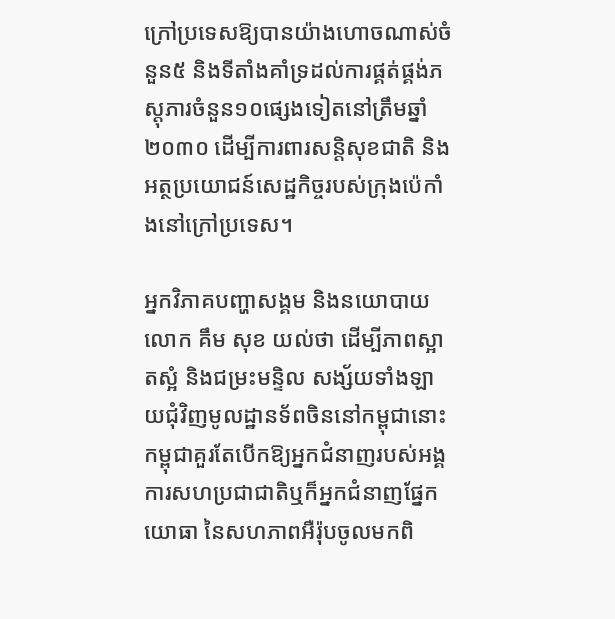ក្រៅប្រទេសឱ្យបានយ៉ាងហោចណាស់ចំនួន៥ និងទីតាំងគាំទ្រដល់ការផ្គត់ផ្គង់ភស្តុភារចំនួន១០ផ្សេងទៀតនៅត្រឹមឆ្នាំ២០៣០ ដើម្បីការពារសន្តិសុខជាតិ និងអត្ថប្រយោជន៍សេដ្ឋកិច្ចរបស់ក្រុងប៉េកាំងនៅក្រៅប្រទេស។

អ្នកវិភាគបញ្ហាសង្គម និងនយោបាយលោក គឹម សុខ យល់ថា ដើម្បីភាពស្អាតស្អំ និងជម្រះមន្ទិល សង្ស័យទាំងឡាយជុំវិញមូលដ្ឋានទ័ពចិននៅកម្ពុជានោះ កម្ពុជាគួរតែបើកឱ្យអ្នកជំនាញរបស់អង្គការសហប្រជាជាតិឬក៏អ្នកជំនាញផ្នែកយោធា នៃសហភាពអឺរ៉ុបចូលមកពិ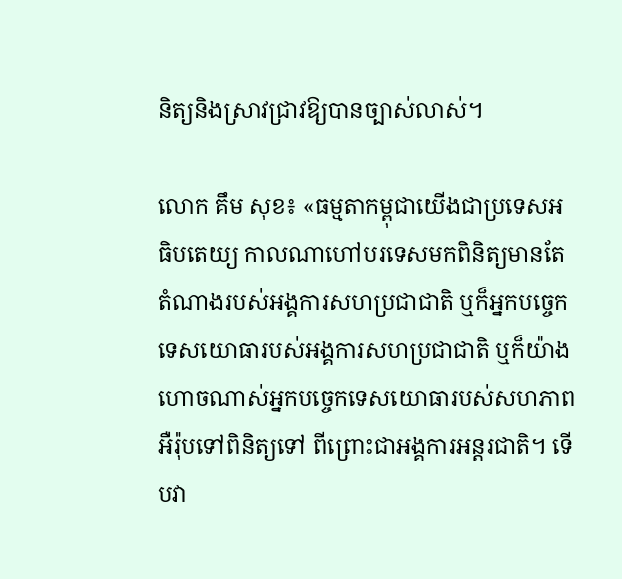និត្យនិងស្រាវជ្រាវឱ្យបានច្បាស់លាស់។

លោក គឹម សុខ៖ «ធម្មតាកម្ពុជាយើងជាប្រទេសអធិបតេយ្យ កាលណាហៅបរទេសមកពិនិត្យមានតែតំណាងរបស់អង្គការសហប្រជាជាតិ ឬក៏អ្នកបច្ចេកទេសយោធារបស់អង្គការសហប្រជាជាតិ ឬក៏យ៉ាងហោចណាស់អ្នកបច្ចេកទេសយោធារបស់សហភាពអឺរ៉ុបទៅពិនិត្យទៅ ពីព្រោះជាអង្គការអន្តរជាតិ។ ទើបវា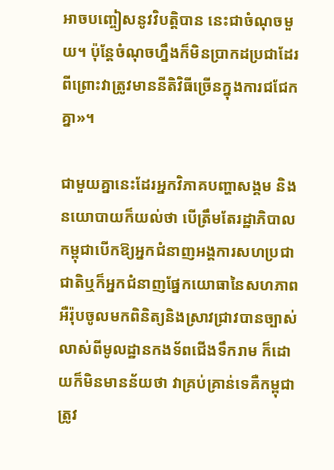អាចបញ្ចៀសនូវវិបត្តិបាន នេះជាចំណុចមួយ។ ប៉ុន្តែចំណុចហ្នឹងក៏មិនប្រាកដប្រជាដែរ ពីព្រោះវាត្រូវមាននីតិវិធីច្រើនក្នុងការជជែកគ្នា»។

ជាមួយគ្នានេះដែរអ្នកវិភាគបញ្ហាសង្គម និងនយោបាយក៏យល់ថា បើត្រឹមតែរដ្ឋាភិបាលកម្ពុជាបើកឱ្យអ្នកជំនាញអង្គការសហប្រជាជាតិឬក៏អ្នកជំនាញផ្នែកយោធានៃសហភាពអឺរ៉ុបចូលមកពិនិត្យនិងស្រាវជ្រាវបានច្បាស់លាស់ពីមូលដ្ឋានកងទ័ពជើងទឹករាម ក៏ដោយក៏មិនមានន័យថា វាគ្រប់គ្រាន់ទេគឺកម្ពុជាត្រូវ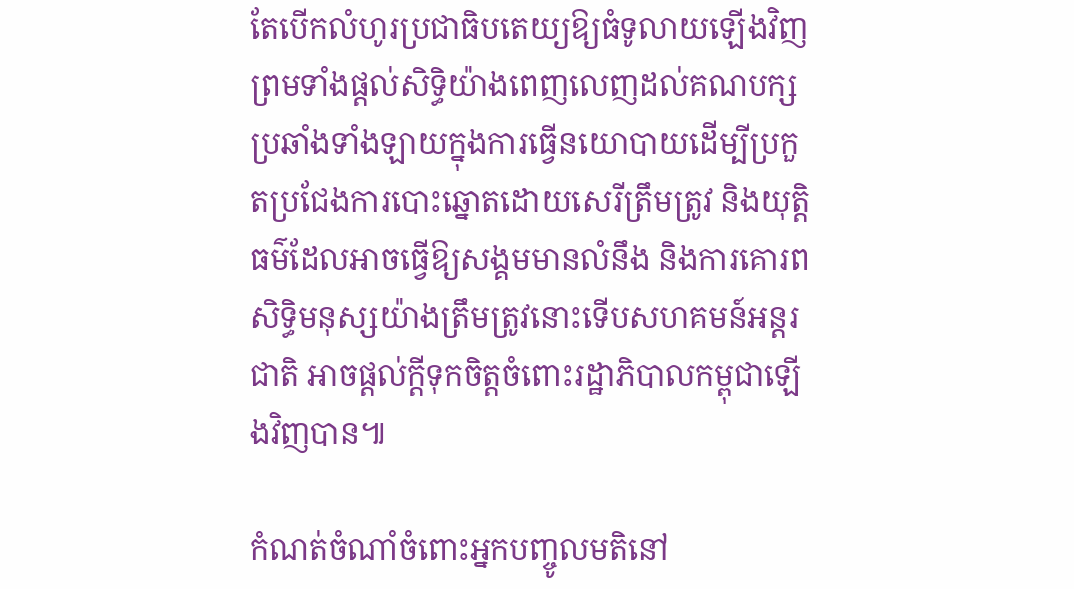តែបើកលំហូរប្រជាធិបតេយ្យឱ្យធំទូលាយឡើងវិញ ព្រមទាំងផ្ដល់សិទ្ធិយ៉ាងពេញលេញដល់គណបក្សប្រឆាំងទាំងឡាយក្នុងការធ្វើនយោបាយដើម្បីប្រកួតប្រជែងការបោះឆ្នោតដោយសេរីត្រឹមត្រូវ និងយុត្តិធម៌ដែលអាចធ្វើឱ្យសង្គមមានលំនឹង និងការគោរពសិទ្ធិមនុស្សយ៉ាងត្រឹមត្រូវនោះទើបសហគមន៍អន្តរជាតិ អាចផ្ដល់ក្តីទុកចិត្តចំពោះរដ្ឋាភិបាលកម្ពុជាឡើងវិញបាន៕

កំណត់ចំណាំចំពោះអ្នកបញ្ចូលមតិនៅ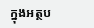ក្នុងអត្ថប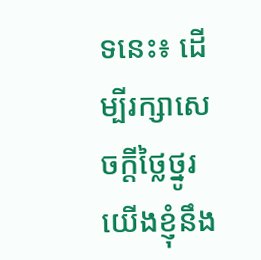ទនេះ៖ ដើម្បីរក្សាសេចក្ដីថ្លៃថ្នូរ យើងខ្ញុំនឹង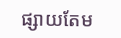ផ្សាយតែម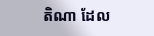តិណា ដែល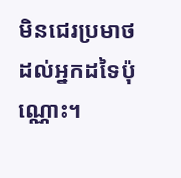មិនជេរប្រមាថដល់អ្នកដទៃប៉ុណ្ណោះ។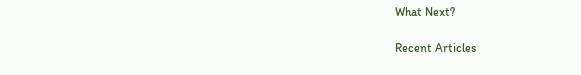What Next?

Recent Articles